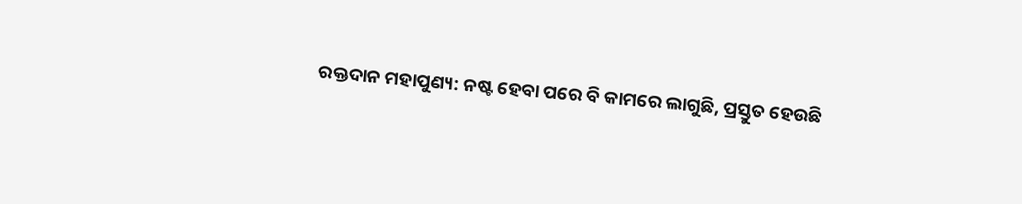ରକ୍ତଦାନ ମହାପୁଣ୍ୟ: ନଷ୍ଟ ହେବା ପରେ ବି କାମରେ ଲାଗୁଛି, ପ୍ରସ୍ତୁତ ହେଉଛି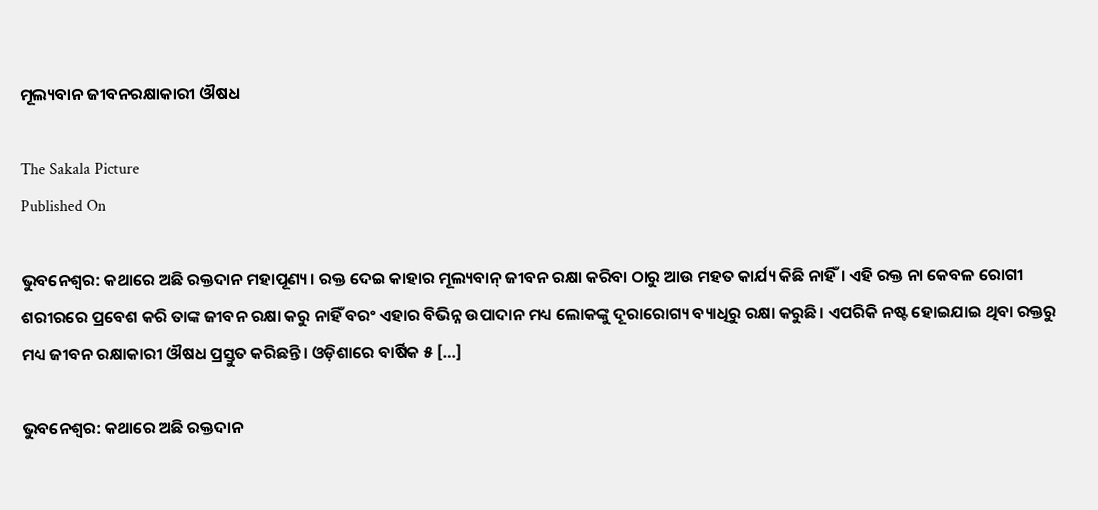ମୂଲ୍ୟବାନ ଜୀବନରକ୍ଷାକାରୀ ଔଷଧ

The Sakala Picture
Published On

ଭୁବନେଶ୍ୱର: କଥାରେ ଅଛି ରକ୍ତଦାନ ମହାପୂଣ୍ୟ। ରକ୍ତ ଦେଇ କାହାର ମୂଲ୍ୟବାନ୍‍ ଜୀବନ ରକ୍ଷା କରିବା ଠାରୁ ଆଉ ମହତ କାର୍ଯ୍ୟ କିଛି ନାହିଁ। ଏହି ରକ୍ତ ନା କେବଳ ରୋଗୀ ଶରୀରରେ ପ୍ରବେଶ କରି ତାଙ୍କ ଜୀବନ ରକ୍ଷା କରୁ ନାହିଁ ବରଂ ଏହାର ବିଭିନ୍ନ ଉପାଦାନ ମଧ୍ୟ ଲୋକଙ୍କୁ ଦୂରାରୋଗ୍ୟ ବ୍ୟାଧିରୁ ରକ୍ଷା କରୁଛି। ଏପରିକି ନଷ୍ଟ ହୋଇଯାଇ ଥିବା ରକ୍ତରୁ ମଧ୍ୟ ଜୀବନ ରକ୍ଷାକାରୀ ଔଷଧ ପ୍ରସ୍ତୁତ କରିଛନ୍ତି। ଓଡ଼ିଶାରେ ବାର୍ଷିକ ୫ […]

ଭୁବନେଶ୍ୱର: କଥାରେ ଅଛି ରକ୍ତଦାନ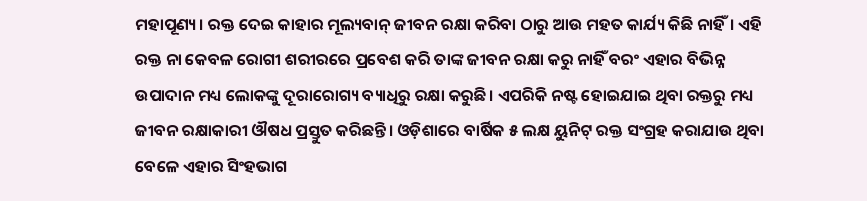ମହାପୂଣ୍ୟ। ରକ୍ତ ଦେଇ କାହାର ମୂଲ୍ୟବାନ୍‍ ଜୀବନ ରକ୍ଷା କରିବା ଠାରୁ ଆଉ ମହତ କାର୍ଯ୍ୟ କିଛି ନାହିଁ। ଏହି ରକ୍ତ ନା କେବଳ ରୋଗୀ ଶରୀରରେ ପ୍ରବେଶ କରି ତାଙ୍କ ଜୀବନ ରକ୍ଷା କରୁ ନାହିଁ ବରଂ ଏହାର ବିଭିନ୍ନ ଉପାଦାନ ମଧ୍ୟ ଲୋକଙ୍କୁ ଦୂରାରୋଗ୍ୟ ବ୍ୟାଧିରୁ ରକ୍ଷା କରୁଛି। ଏପରିକି ନଷ୍ଟ ହୋଇଯାଇ ଥିବା ରକ୍ତରୁ ମଧ୍ୟ ଜୀବନ ରକ୍ଷାକାରୀ ଔଷଧ ପ୍ରସ୍ତୁତ କରିଛନ୍ତି। ଓଡ଼ିଶାରେ ବାର୍ଷିକ ୫ ଲକ୍ଷ ୟୁନିଟ୍‍ ରକ୍ତ ସଂଗ୍ରହ କରାଯାଉ ଥିବା ବେଳେ ଏହାର ସିଂହଭାଗ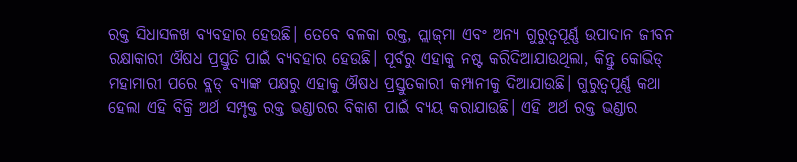ରକ୍ତ ସିଧାସଳଖ ବ୍ୟବହାର ହେଉଛି। ତେବେ ବଳକା ରକ୍ତ, ପ୍ଲାଜ୍‍ମା ଏବଂ ଅନ୍ୟ ଗୁରୁତ୍ୱପୂର୍ଣ୍ଣ ଉପାଦାନ ଜୀବନ ରକ୍ଷାକାରୀ ଔଷଧ ପ୍ରସ୍ତୁତି ପାଇଁ ବ୍ୟବହାର ହେଉଛି। ପୂର୍ବରୁ ଏହାକୁ ନଷ୍ଟ କରିଦିଆଯାଉଥିଲା, କିନ୍ତୁ କୋଭିଡ୍‍ ମହାମାରୀ ପରେ ବ୍ଲଡ୍‍ ବ୍ୟାଙ୍କ ପକ୍ଷରୁ ଏହାକୁ ଔଷଧ ପ୍ରସ୍ତୁତକାରୀ କମ୍ପାନୀକୁ ଦିଆଯାଉଛି। ଗୁରୁତ୍ୱପୂର୍ଣ୍ଣ କଥା ହେଲା ଏହି ବିକ୍ରି ଅର୍ଥ ସମ୍ପୃକ୍ତ ରକ୍ତ ଭଣ୍ଡାରର ବିକାଶ ପାଇଁ ବ୍ୟୟ କରାଯାଉଛି। ଏହି ଅର୍ଥ ରକ୍ତ ଭଣ୍ଡାର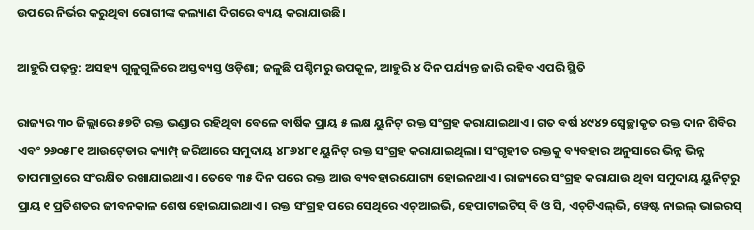ଉପରେ ନିର୍ଭର କରୁଥିବା ରୋଗୀଙ୍କ କଲ୍ୟାଣ ଦିଗରେ ବ୍ୟୟ କରାଯାଉଛି।

ଆହୁରି ପଢ଼ନ୍ତୁ: ଅସହ୍ୟ ଗୁଳୁଗୁଳିରେ ଅସ୍ତବ୍ୟସ୍ତ ଓଡ଼ିଶା; ଜଳୁଛି ପଶ୍ଚିମରୁ ଉପକୂଳ, ଆହୁରି ୪ ଦିନ ପର୍ଯ୍ୟନ୍ତ ଜାରି ରହିବ ଏପରି ସ୍ଥିତି

ରାଜ୍ୟର ୩୦ ଜିଲ୍ଲାରେ ୫୭ଟି ରକ୍ତ ଭଣ୍ଡାର ରହିଥିବା ବେଳେ ବାର୍ଷିକ ପ୍ରାୟ ୫ ଲକ୍ଷ ୟୁନିଟ୍‍ ରକ୍ତ ସଂଗ୍ରହ କରାଯାଇଥାଏ। ଗତ ବର୍ଷ ୪୯୪୨ ସ୍ୱେଚ୍ଛାକୃତ ରକ୍ତ ଦାନ ଶିବିର ଏବଂ ୨୬୦୫୮୧ ଆଉଟ୍‍ଡୋର କ୍ୟାମ୍ପ୍‍ ଜରିଆରେ ସମୁଦାୟ ୪୮୬୪୮୧ ୟୁନିଟ୍‍ ରକ୍ତ ସଂଗ୍ରହ କରାଯାଇଥିଲା। ସଂଗୃହୀତ ରକ୍ତକୁ ବ୍ୟବହାର ଅନୁସାରେ ଭିନ୍ନ ଭିନ୍ନ ତାପମାତ୍ରାରେ ସଂରକ୍ଷିତ ରଖାଯାଇଥାଏ। ତେବେ ୩୫ ଦିନ ପରେ ରକ୍ତ ଆଉ ବ୍ୟବହାରଯୋଗ୍ୟ ହୋଇନଥାଏ। ରାଜ୍ୟରେ ସଂଗ୍ରହ କରାଯାଉ ଥିବା ସମୁଦାୟ ୟୁନିଟ୍‍ରୁ ପ୍ରାୟ ୧ ପ୍ରତିଶତର ଜୀବନକାଳ ଶେଷ ହୋଇଯାଇଥାଏ। ରକ୍ତ ସଂଗ୍ରହ ପରେ ସେଥିରେ ଏଚ୍‍ଆଇଭି, ହେପାଟାଇଟିସ୍‍ ବି ଓ ସି, ଏଚ୍‍ଟିଏଲ୍‍ଭି, ୱେଷ୍ଟ ନାଇଲ୍‍ ଭାଇରସ୍‍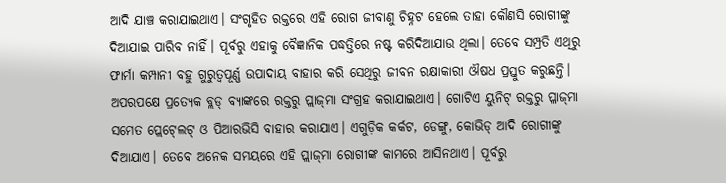ଆଦି ଯାଞ୍ଚ କରାଯାଇଥାଏ। ସଂଗୃହିତ ରକ୍ତରେ ଏହି ରୋଗ ଜୀବାଣୁ ଚିହ୍ନଟ ହେଲେ ତାହା କୌଣସି ରୋଗୀଙ୍କୁ ଦିଆଯାଇ ପାରିବ ନାହିଁ। ପୂର୍ବରୁ ଏହାକୁ ବୈଜ୍ଞାନିକ ପଦ୍ଧତ୍ତିରେ ନଷ୍ଟ କରିଦିଆଯାଉ ଥିଲା। ତେବେ ସମ୍ପ୍ରତି ଏଥିରୁ ଫାର୍ମା କମ୍ପାନୀ ବହୁ ଗୁରୁତ୍ୱପୂର୍ଣ୍ଣ ଉପାଦାୟ ବାହାର କରି ସେଥିରୁ ଜୀବନ ରକ୍ଷାକାରୀ ଔଷଧ ପ୍ରସ୍ତୁତ କରୁଛନ୍ତି। ଅପରପକ୍ଷେ ପ୍ରତ୍ୟେକ ବ୍ଲଡ୍‍ ବ୍ୟାଙ୍କରେ ରକ୍ତରୁ ପ୍ଲାଜ୍‍ମା ସଂଗ୍ରହ କରାଯାଇଥାଏ। ଗୋଟିଏ ୟୁନିଟ୍‍ ରକ୍ତରୁ ପ୍ଳାଜ୍‍ମା ସମେତ ପ୍ଲେଟ୍‍ଲେଟ୍‍ ଓ ପିଆରଭିସି ବାହାର କରାଯାଏ। ଏଗୁଡ଼ିକ କର୍କଟ, ଡେଙ୍ଗୁ, କୋଭିଡ୍‍ ଆଦି ରୋଗୀଙ୍କୁ ଦିଆଯାଏ। ତେବେ ଅନେକ ସମୟରେ ଏହି ପ୍ଲାଜ୍‍ମା ରୋଗୀଙ୍କ କାମରେ ଆସିନଥାଏ। ପୂର୍ବରୁ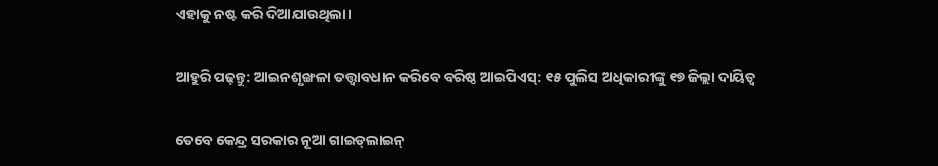ଏହାକୁ ନଷ୍ଟ କରି ଦିଆଯାଉଥିଲା।

ଆହୁରି ପଢ଼ନ୍ତୁ: ଆଇନଶୃଙ୍ଖଳା ତତ୍ତ୍ବାବଧାନ କରିବେ ବରିଷ୍ଠ ଆଇପିଏସ୍‌: ୧୫ ପୁଲିସ ଅଧିକାରୀଙ୍କୁ ୧୭ ଜିଲ୍ଲା ଦାୟିତ୍ୱ

ତେବେ କେନ୍ଦ୍ର ସରକାର ନୂଆ ଗାଇଡ୍‍ଲାଇନ୍‍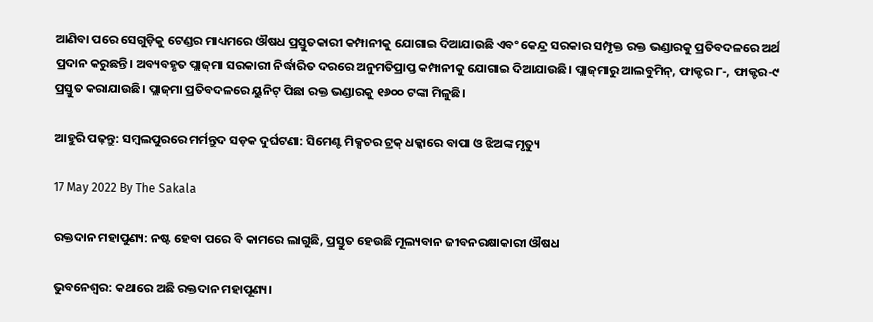ଆଣିବା ପରେ ସେଗୁଡ଼ିକୁ ଟେଣ୍ଡର ମାଧ୍ୟମରେ ଔଷଧ ପ୍ରସ୍ତୁତକାରୀ କମ୍ପାନୀକୁ ଯୋଗାଇ ଦିଆଯାଉଛି ଏବଂ କେନ୍ଦ୍ର ସରକାର ସମ୍ପୃକ୍ତ ରକ୍ତ ଭଣ୍ଡାରକୁ ପ୍ରତିବଦଳରେ ଅର୍ଥ ପ୍ରଦାନ କରୁଛନ୍ତି। ଅବ୍ୟବହୃତ ପ୍ଲାଜ୍‍ମା ସରକାରୀ ନିର୍ଦ୍ଧାରିତ ଦରରେ ଅନୁମତିପ୍ରାପ୍ତ କମ୍ପାନୀକୁ ଯୋଗାଇ ଦିଆଯାଉଛି। ପ୍ଲାଜ୍‍ମାରୁ ଆଲବୁମିନ୍‍, ଫାକ୍ଟର ୮-, ଫାକ୍ଟର-୯ ପ୍ରସ୍ତୁତ କରାଯାଉଛି। ପ୍ଲାଜ୍‍ମା ପ୍ରତିବଦଳରେ ୟୁନିଟ୍‍ ପିଛା ରକ୍ତ ଭଣ୍ଡାରକୁ ୧୬୦୦ ଟଙ୍କା ମିଳୁଛି।

ଆହୁରି ପଢ଼ନ୍ତୁ: ସମ୍ବଲପୁରରେ ମର୍ମନ୍ତୁଦ ସଡ଼କ ଦୁର୍ଘଟଣା: ସିମେଣ୍ଟ ମିକ୍ସଚର ଟ୍ରକ୍ ଧକ୍କାରେ ବାପା ଓ ଝିଅଙ୍କ ମୃତ୍ୟୁ

17 May 2022 By The Sakala

ରକ୍ତଦାନ ମହାପୁଣ୍ୟ: ନଷ୍ଟ ହେବା ପରେ ବି କାମରେ ଲାଗୁଛି, ପ୍ରସ୍ତୁତ ହେଉଛି ମୂଲ୍ୟବାନ ଜୀବନରକ୍ଷାକାରୀ ଔଷଧ

ଭୁବନେଶ୍ୱର: କଥାରେ ଅଛି ରକ୍ତଦାନ ମହାପୂଣ୍ୟ।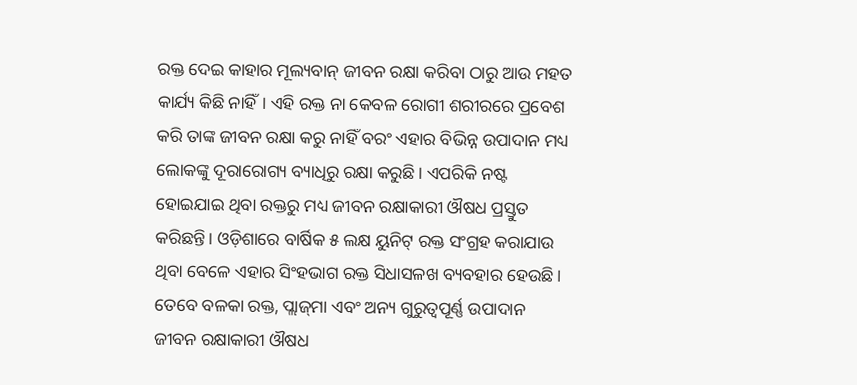ରକ୍ତ ଦେଇ କାହାର ମୂଲ୍ୟବାନ୍‍ ଜୀବନ ରକ୍ଷା କରିବା ଠାରୁ ଆଉ ମହତ କାର୍ଯ୍ୟ କିଛି ନାହିଁ। ଏହି ରକ୍ତ ନା କେବଳ ରୋଗୀ ଶରୀରରେ ପ୍ରବେଶ କରି ତାଙ୍କ ଜୀବନ ରକ୍ଷା କରୁ ନାହିଁ ବରଂ ଏହାର ବିଭିନ୍ନ ଉପାଦାନ ମଧ୍ୟ ଲୋକଙ୍କୁ ଦୂରାରୋଗ୍ୟ ବ୍ୟାଧିରୁ ରକ୍ଷା କରୁଛି। ଏପରିକି ନଷ୍ଟ ହୋଇଯାଇ ଥିବା ରକ୍ତରୁ ମଧ୍ୟ ଜୀବନ ରକ୍ଷାକାରୀ ଔଷଧ ପ୍ରସ୍ତୁତ କରିଛନ୍ତି। ଓଡ଼ିଶାରେ ବାର୍ଷିକ ୫ ଲକ୍ଷ ୟୁନିଟ୍‍ ରକ୍ତ ସଂଗ୍ରହ କରାଯାଉ ଥିବା ବେଳେ ଏହାର ସିଂହଭାଗ ରକ୍ତ ସିଧାସଳଖ ବ୍ୟବହାର ହେଉଛି। ତେବେ ବଳକା ରକ୍ତ, ପ୍ଲାଜ୍‍ମା ଏବଂ ଅନ୍ୟ ଗୁରୁତ୍ୱପୂର୍ଣ୍ଣ ଉପାଦାନ ଜୀବନ ରକ୍ଷାକାରୀ ଔଷଧ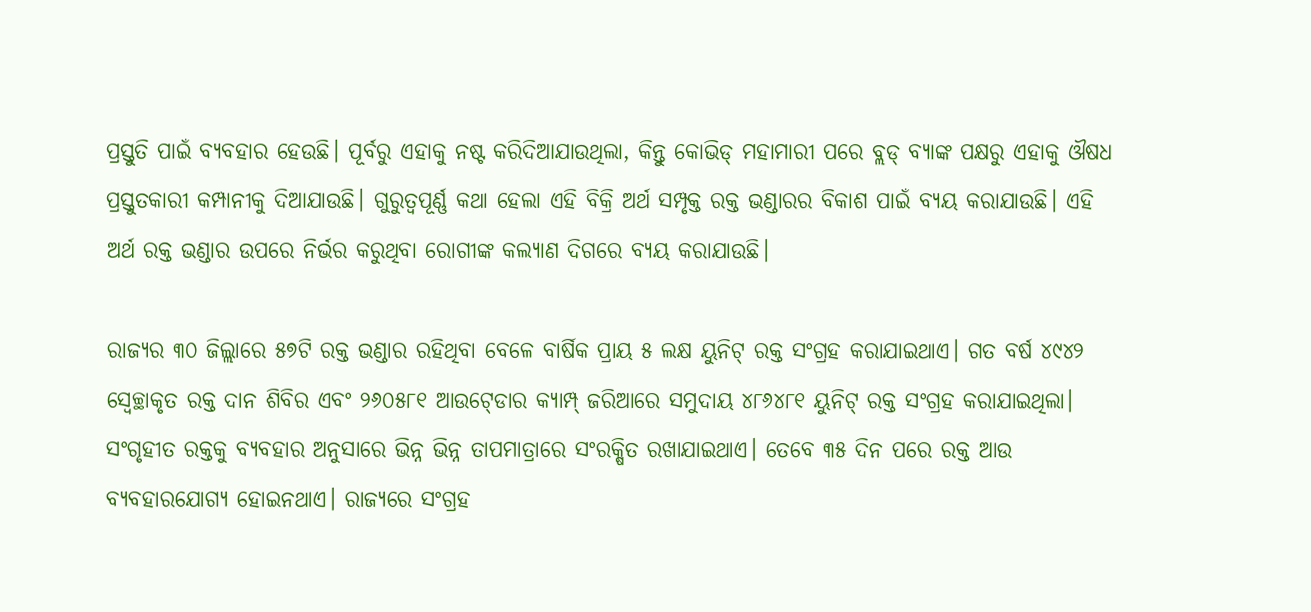ପ୍ରସ୍ତୁତି ପାଇଁ ବ୍ୟବହାର ହେଉଛି। ପୂର୍ବରୁ ଏହାକୁ ନଷ୍ଟ କରିଦିଆଯାଉଥିଲା, କିନ୍ତୁ କୋଭିଡ୍‍ ମହାମାରୀ ପରେ ବ୍ଲଡ୍‍ ବ୍ୟାଙ୍କ ପକ୍ଷରୁ ଏହାକୁ ଔଷଧ ପ୍ରସ୍ତୁତକାରୀ କମ୍ପାନୀକୁ ଦିଆଯାଉଛି। ଗୁରୁତ୍ୱପୂର୍ଣ୍ଣ କଥା ହେଲା ଏହି ବିକ୍ରି ଅର୍ଥ ସମ୍ପୃକ୍ତ ରକ୍ତ ଭଣ୍ଡାରର ବିକାଶ ପାଇଁ ବ୍ୟୟ କରାଯାଉଛି। ଏହି ଅର୍ଥ ରକ୍ତ ଭଣ୍ଡାର ଉପରେ ନିର୍ଭର କରୁଥିବା ରୋଗୀଙ୍କ କଲ୍ୟାଣ ଦିଗରେ ବ୍ୟୟ କରାଯାଉଛି।

ରାଜ୍ୟର ୩୦ ଜିଲ୍ଲାରେ ୫୭ଟି ରକ୍ତ ଭଣ୍ଡାର ରହିଥିବା ବେଳେ ବାର୍ଷିକ ପ୍ରାୟ ୫ ଲକ୍ଷ ୟୁନିଟ୍‍ ରକ୍ତ ସଂଗ୍ରହ କରାଯାଇଥାଏ। ଗତ ବର୍ଷ ୪୯୪୨ ସ୍ୱେଚ୍ଛାକୃତ ରକ୍ତ ଦାନ ଶିବିର ଏବଂ ୨୬୦୫୮୧ ଆଉଟ୍‍ଡୋର କ୍ୟାମ୍ପ୍‍ ଜରିଆରେ ସମୁଦାୟ ୪୮୬୪୮୧ ୟୁନିଟ୍‍ ରକ୍ତ ସଂଗ୍ରହ କରାଯାଇଥିଲା। ସଂଗୃହୀତ ରକ୍ତକୁ ବ୍ୟବହାର ଅନୁସାରେ ଭିନ୍ନ ଭିନ୍ନ ତାପମାତ୍ରାରେ ସଂରକ୍ଷିତ ରଖାଯାଇଥାଏ। ତେବେ ୩୫ ଦିନ ପରେ ରକ୍ତ ଆଉ ବ୍ୟବହାରଯୋଗ୍ୟ ହୋଇନଥାଏ। ରାଜ୍ୟରେ ସଂଗ୍ରହ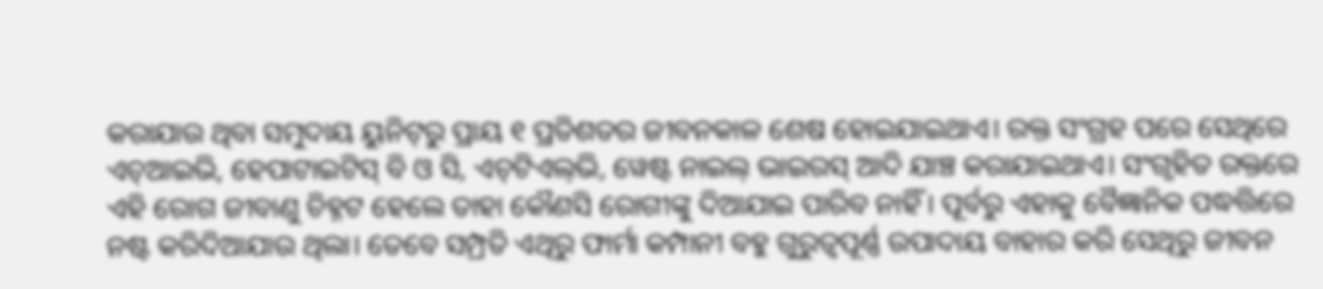କରାଯାଉ ଥିବା ସମୁଦାୟ ୟୁନିଟ୍‍ରୁ ପ୍ରାୟ ୧ ପ୍ରତିଶତର ଜୀବନକାଳ ଶେଷ ହୋଇଯାଇଥାଏ। ରକ୍ତ ସଂଗ୍ରହ ପରେ ସେଥିରେ ଏଚ୍‍ଆଇଭି, ହେପାଟାଇଟିସ୍‍ ବି ଓ ସି, ଏଚ୍‍ଟିଏଲ୍‍ଭି, ୱେଷ୍ଟ ନାଇଲ୍‍ ଭାଇରସ୍‍ ଆଦି ଯାଞ୍ଚ କରାଯାଇଥାଏ। ସଂଗୃହିତ ରକ୍ତରେ ଏହି ରୋଗ ଜୀବାଣୁ ଚିହ୍ନଟ ହେଲେ ତାହା କୌଣସି ରୋଗୀଙ୍କୁ ଦିଆଯାଇ ପାରିବ ନାହିଁ। ପୂର୍ବରୁ ଏହାକୁ ବୈଜ୍ଞାନିକ ପଦ୍ଧତ୍ତିରେ ନଷ୍ଟ କରିଦିଆଯାଉ ଥିଲା। ତେବେ ସମ୍ପ୍ରତି ଏଥିରୁ ଫାର୍ମା କମ୍ପାନୀ ବହୁ ଗୁରୁତ୍ୱପୂର୍ଣ୍ଣ ଉପାଦାୟ ବାହାର କରି ସେଥିରୁ ଜୀବନ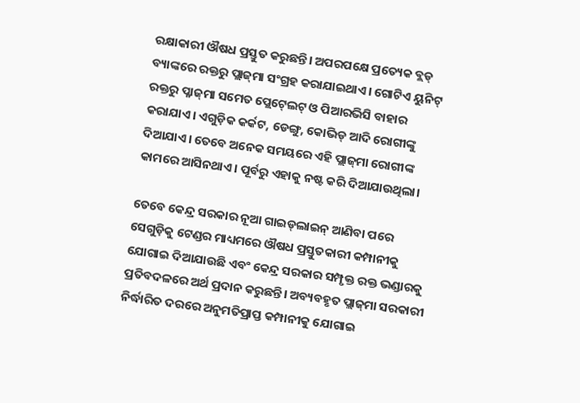ରକ୍ଷାକାରୀ ଔଷଧ ପ୍ରସ୍ତୁତ କରୁଛନ୍ତି। ଅପରପକ୍ଷେ ପ୍ରତ୍ୟେକ ବ୍ଲଡ୍‍ ବ୍ୟାଙ୍କରେ ରକ୍ତରୁ ପ୍ଲାଜ୍‍ମା ସଂଗ୍ରହ କରାଯାଇଥାଏ। ଗୋଟିଏ ୟୁନିଟ୍‍ ରକ୍ତରୁ ପ୍ଳାଜ୍‍ମା ସମେତ ପ୍ଲେଟ୍‍ଲେଟ୍‍ ଓ ପିଆରଭିସି ବାହାର କରାଯାଏ। ଏଗୁଡ଼ିକ କର୍କଟ, ଡେଙ୍ଗୁ, କୋଭିଡ୍‍ ଆଦି ରୋଗୀଙ୍କୁ ଦିଆଯାଏ। ତେବେ ଅନେକ ସମୟରେ ଏହି ପ୍ଲାଜ୍‍ମା ରୋଗୀଙ୍କ କାମରେ ଆସିନଥାଏ। ପୂର୍ବରୁ ଏହାକୁ ନଷ୍ଟ କରି ଦିଆଯାଉଥିଲା।

ତେବେ କେନ୍ଦ୍ର ସରକାର ନୂଆ ଗାଇଡ୍‍ଲାଇନ୍‍ ଆଣିବା ପରେ ସେଗୁଡ଼ିକୁ ଟେଣ୍ଡର ମାଧ୍ୟମରେ ଔଷଧ ପ୍ରସ୍ତୁତକାରୀ କମ୍ପାନୀକୁ ଯୋଗାଇ ଦିଆଯାଉଛି ଏବଂ କେନ୍ଦ୍ର ସରକାର ସମ୍ପୃକ୍ତ ରକ୍ତ ଭଣ୍ଡାରକୁ ପ୍ରତିବଦଳରେ ଅର୍ଥ ପ୍ରଦାନ କରୁଛନ୍ତି। ଅବ୍ୟବହୃତ ପ୍ଲାଜ୍‍ମା ସରକାରୀ ନିର୍ଦ୍ଧାରିତ ଦରରେ ଅନୁମତିପ୍ରାପ୍ତ କମ୍ପାନୀକୁ ଯୋଗାଇ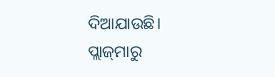ଦିଆଯାଉଛି। ପ୍ଲାଜ୍‍ମାରୁ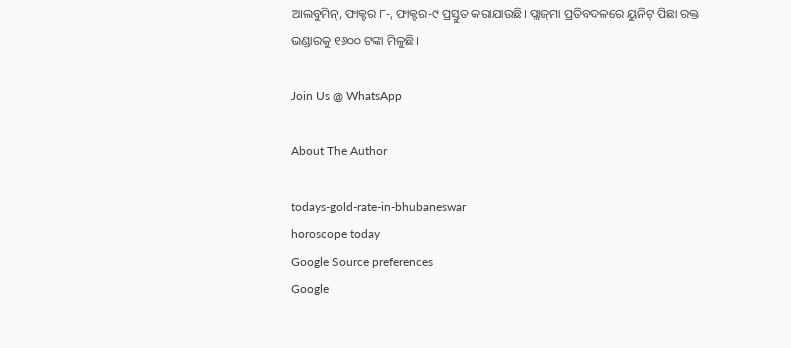ଆଲବୁମିନ୍‍, ଫାକ୍ଟର ୮-, ଫାକ୍ଟର-୯ ପ୍ରସ୍ତୁତ କରାଯାଉଛି। ପ୍ଲାଜ୍‍ମା ପ୍ରତିବଦଳରେ ୟୁନିଟ୍‍ ପିଛା ରକ୍ତ ଭଣ୍ଡାରକୁ ୧୬୦୦ ଟଙ୍କା ମିଳୁଛି।

Join Us @ WhatsApp

About The Author

todays-gold-rate-in-bhubaneswar
horoscope today
Google Source preferences
Google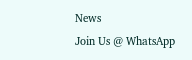News
Join Us @ WhatsApp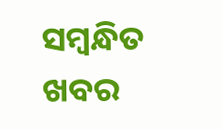ସମ୍ବନ୍ଧିତ ଖବର